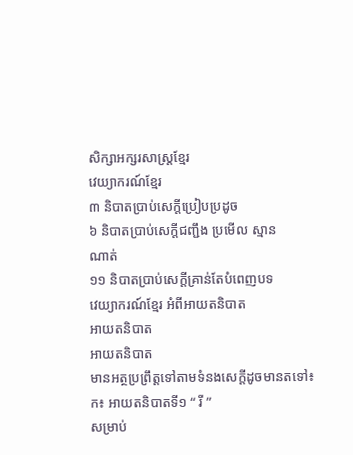សិក្សាអក្សរសាស្រ្តខ្មែរ
វេយ្យាករណ៍ខ្មែរ
៣ និបាតប្រាប់សេក្តីប្រៀបប្រដូច
៦ និបាតប្រាប់សេក្តីជញ្ជឹង ប្រមើល ស្មាន
ណាត់
១១ និបាតប្រាប់សេក្តីគ្រាន់តែបំពេញបទ
វេយ្យាករណ៍ខ្មែរ អំពីអាយតនិបាត
អាយតនិបាត
អាយតនិបាត
មានអត្ថប្រព្រឹត្តទៅតាមទំនងសេក្តីដូចមានតទៅ៖
ក៖ អាយតនិបាតទី១ “ រី ”
សម្រាប់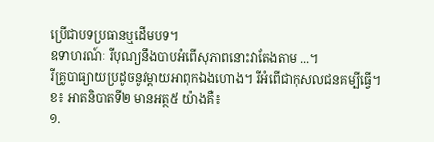ប្រើជាបទប្រធានឬដើមបទ។
ឧទាហរណ៍ៈ រីបុណ្យនឹងបាបអំពើសុភាពនោះវាតែងតាម ...។
រីគ្រូបាធ្យាយប្រដូចនូវម្តាយអាពុកឯងហោង។ រីអំពើជាកុសលជនគម្បីធ្វើ។
ខ៖ អាតនិបាតទី២ មានអត្ថ៥ យ៉ាងគឺ៖
១.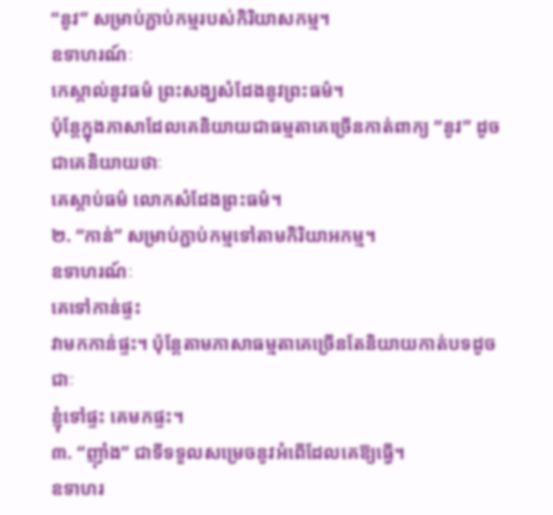“នូវ” សម្រាប់ភ្ជាប់កម្មរបស់កិរិយាសកម្ម។
ឧទាហរណ៍ៈ
កេស្គាល់នូវធម៌ ព្រះសង្ឃសំដែងនូវព្រះធម៌។
ប៉ុន្តែក្នុងភាសាដែលគេនិយាយជាធម្មតាគេច្រើនកាត់ពាក្យ “នូវ” ដូចជាគេនិយាយថាៈ
គេស្តាប់ធម៌ លោកសំដែងព្រះធម៌។
២. “កាន់” សម្រាប់ភ្ជាប់កម្មទៅតាមកិរិយាអកម្ម។
ឧទាហរណ៍ៈ
គេទៅកាន់ផ្ទះ
វាមកកាន់ផ្ទះ។ ប៉ុន្តែតាមភាសាធម្មតាគេច្រើនតែនិយាយកាត់បទដូចជាៈ
ខ្ញុំទៅផ្ទះ គេមកផ្ទះ។
៣. “ញ៉ាំង” ជាទីទទួលសម្រេចនូវអំពើដែលគេឱ្យធ្វើ។
ឧទាហរ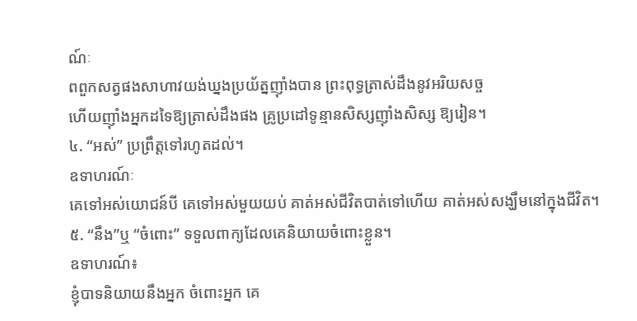ណ៍ៈ
ពពួកសត្វផងសាហាវយង់ឃ្នងប្រយ័ត្នញ៉ាំងបាន ព្រះពុទ្ធត្រាស់ដឹងនូវអរិយសច្ច
ហើយញ៉ាំងអ្នកដទៃឱ្យត្រាស់ដឹងផង គ្រូប្រដៅទូន្មានសិស្សញ៉ាំងសិស្ស ឱ្យរៀន។
៤. “អស់” ប្រព្រឹត្តទៅរហូតដល់។
ឧទាហរណ៍ៈ
គេទៅអស់យោជន៍បី គេទៅអស់មួយយប់ គាត់អស់ជីវិតបាត់ទៅហើយ គាត់អស់សង្ឃឹមនៅក្នុងជីវិត។
៥. “នឹង”ឬ “ចំពោះ” ទទួលពាក្យដែលគេនិយាយចំពោះខ្លួន។
ឧទាហរណ៍៖
ខ្ញុំបាទនិយាយនឹងអ្នក ចំពោះអ្នក គេ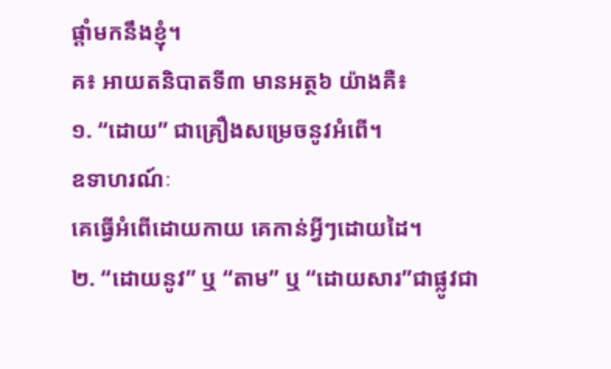ផ្តាំមកនឹងខ្ញុំ។
គ៖ អាយតនិបាតទី៣ មានអត្ថ៦ យ៉ាងគឺ៖
១. “ដោយ” ជាគ្រឿងសម្រេចនូវអំពើ។
ឧទាហរណ៍ៈ
គេធ្វើអំពើដោយកាយ គេកាន់អ្វីៗដោយដៃ។
២. “ដោយនូវ” ឬ “តាម” ឬ “ដោយសារ”ជាផ្លូវជា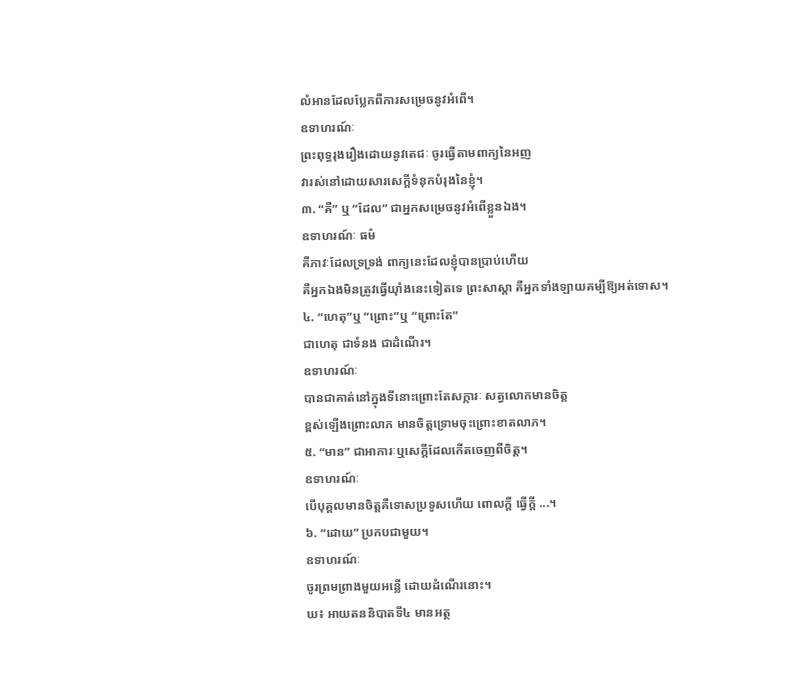លំអានដែលប្លែកពីការសម្រេចនូវអំពើ។
ឧទាហរណ៍ៈ
ព្រះពុទ្ធរុងរឿងដោយនូវតេជៈ ចូរធ្វើតាមពាក្យនៃអញ
វារស់នៅដោយសារសេក្តីទំនុកបំរុងនៃខ្ញុំ។
៣. “គឺ” ឬ “ដែល” ជាអ្នកសម្រេចនូវអំពើខ្លួនឯង។
ឧទាហរណ៍ៈ ធម៌
គឺភាវៈដែលទ្រទ្រង់ ពាក្យនេះដែលខ្ញុំបានប្រាប់ហើយ
គឺអ្នកឯងមិនត្រូវធ្វើយ៉ាំងនេះទៀតទេ ព្រះសាស្តា គឺអ្នកទាំងឡាយគម្បីឱ្យអត់ទោស។
៤. “ហេតុ”ឬ “ព្រោះ”ឬ “ព្រោះតែ”
ជាហេតុ ជាទំនង ជាដំណើរ។
ឧទាហរណ៍ៈ
បានជាគាត់នៅក្នុងទីនោះព្រោះតែសក្ការៈ សត្វលោកមានចិត្ត
ខ្ពស់ឡើងព្រោះលាភ មានចិត្តទ្រោមចុះព្រោះខាតលាភ។
៥. “មាន” ជាអាការៈឬសេក្តីដែលកើតចេញពីចិត្ត។
ឧទាហរណ៍ៈ
បើបុគ្គលមានចិត្តគឺទោសប្រទូសហើយ ពោលក្តី ធ្វើក្តី ...។
៦. “ដោយ” ប្រកបជាមួយ។
ឧទាហរណ៍ៈ
ចូរព្រមព្រាងមួយអន្លើ ដោយដំណើរនោះ។
ឃ៖ អាយតននិបាតទី៤ មានអត្ថ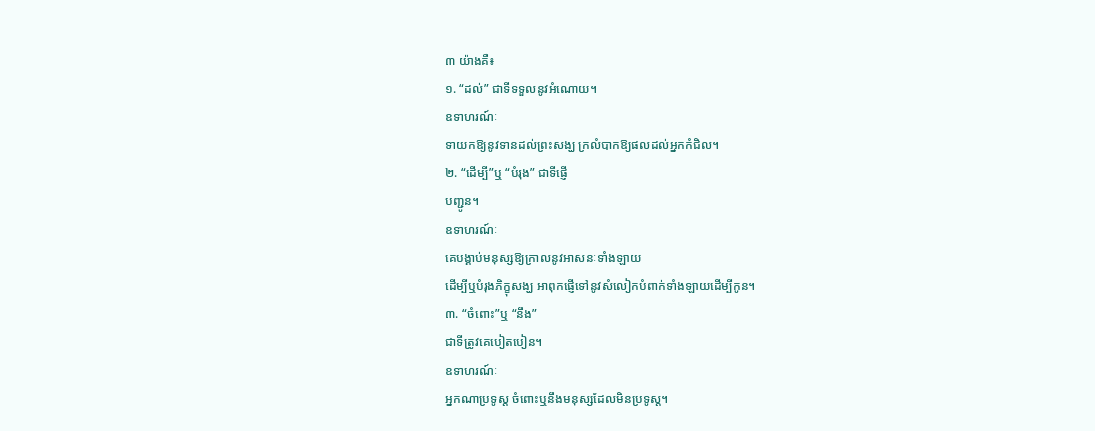៣ យ៉ាងគឺ៖
១. “ដល់” ជាទីទទួលនូវអំណោយ។
ឧទាហរណ៍ៈ
ទាយកឱ្យនូវទានដល់ព្រះសង្ឃ ក្រលំបាកឱ្យផលដល់អ្នកកំជិល។
២. “ដើម្បី”ឬ “បំរុង” ជាទីផ្ញើ
បញ្ជូន។
ឧទាហរណ៍ៈ
គេបង្គាប់មនុស្សឱ្យក្រាលនូវអាសនៈទាំងឡាយ
ដើម្បីឬបំរុងភិក្ខុសង្ឃ អាពុកផ្ញើទៅនូវសំលៀកបំពាក់ទាំងឡាយដើម្បីកូន។
៣. “ចំពោះ”ឬ “នឹង”
ជាទីត្រូវគេបៀតបៀន។
ឧទាហរណ៍ៈ
អ្នកណាប្រទូស្ត ចំពោះឬនឹងមនុស្សដែលមិនប្រទូស្ត។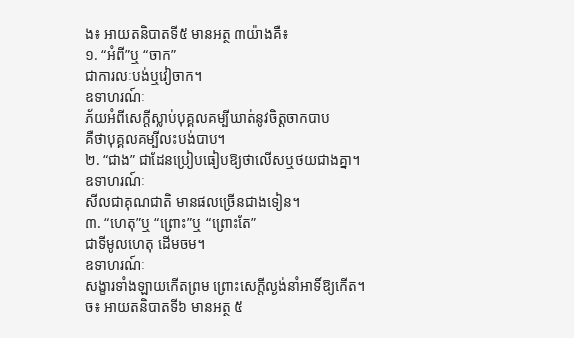ង៖ អាយតនិបាតទី៥ មានអត្ថ ៣យ៉ាងគឺ៖
១. “អំពី”ឬ “ចាក”
ជាការលៈបង់ឬវៀចាក។
ឧទាហរណ៍ៈ
ភ័យអំពីសេក្តីស្លាប់បុគ្គលគម្បីឃាត់នូវចិត្តចាកបាប
គឺថាបុគ្គលគម្បីលះបង់បាប។
២. “ជាង” ជាដែនប្រៀបធៀបឱ្យថាលើសឬថយជាងគ្នា។
ឧទាហរណ៍ៈ
សីលជាគុណជាតិ មានផលច្រើនជាងទៀន។
៣. “ហេតុ”ឬ “ព្រោះ”ឬ “ព្រោះតែ”
ជាទីមូលហេតុ ដើមចម។
ឧទាហរណ៍ៈ
សង្ខារទាំងឡាយកើតព្រម ព្រោះសេក្តីល្ងង់នាំអាទិ៍ឱ្យកើត។
ច៖ អាយតនិបាតទី៦ មានអត្ថ ៥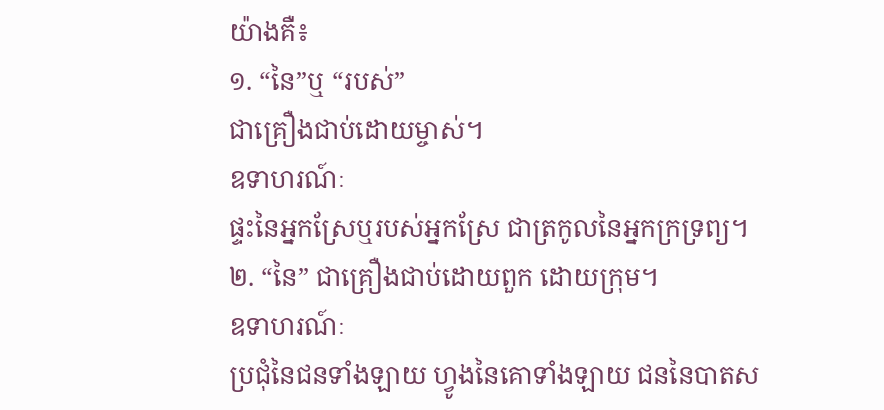យ៉ាងគឺ៖
១. “នៃ”ឬ “របស់”
ជាគ្រឿងជាប់ដោយម្ចាស់។
ឧទាហរណ៍ៈ
ផ្ទះនៃអ្នកស្រែឬរបស់អ្នកស្រែ ជាត្រកូលនៃអ្នកក្រទ្រព្យ។
២. “នៃ” ជាគ្រឿងជាប់ដោយពួក ដោយក្រុម។
ឧទាហរណ៍ៈ
ប្រជុំនៃជនទាំងឡាយ ហ្វូងនៃគោទាំងឡាយ ជននៃបាតស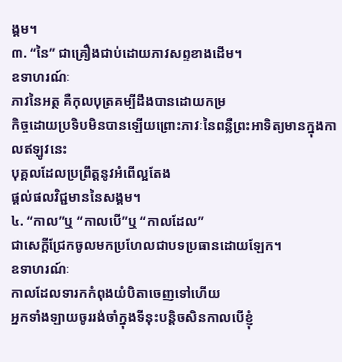ង្គម។
៣. “នៃ” ជាគ្រឿងជាប់ដោយភាវសព្ទខាងដើម។
ឧទាហរណ៍ៈ
ភាវនៃអត្ថ គឺកុលបុត្រគម្បីដឹងបានដោយកម្រ
កិច្ចដោយប្រទិបមិនបានឡើយព្រោះភាវៈនៃពន្លឺព្រះអាទិត្យមានក្នុងកាលឥឡូវនេះ
បុគ្គលដែលប្រព្រឹត្តនូវអំពើល្អតែង
ផ្តល់ផលវិជ្ជមាននៃសង្គម។
៤. “កាល”ឬ “កាលបើ”ឬ “កាលដែល”
ជាសេក្តីជ្រែកចូលមកប្រហែលជាបទប្រធានដោយឡែក។
ឧទាហរណ៍ៈ
កាលដែលទារកកំពុងយំបិតាចេញទៅហើយ
អ្នកទាំងឡាយចូររង់ចាំក្នុងទីនុះបន្តិចសិនកាលបើខ្ញុំ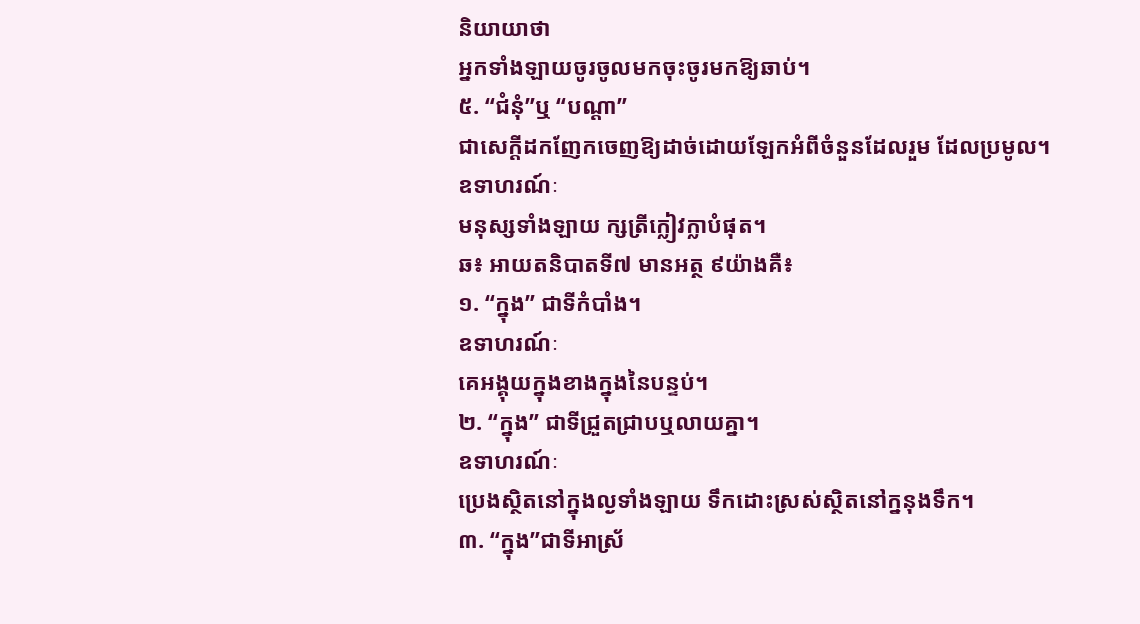និយាយាថា
អ្នកទាំងឡាយចូរចូលមកចុះចូរមកឱ្យឆាប់។
៥. “ជំនុំ”ឬ “បណ្តា”
ជាសេក្តីដកញែកចេញឱ្យដាច់ដោយឡែកអំពីចំនួនដែលរួម ដែលប្រមូល។
ឧទាហរណ៍ៈ
មនុស្សទាំងឡាយ ក្សត្រីក្លៀវក្លាបំផុត។
ឆ៖ អាយតនិបាតទី៧ មានអត្ថ ៩យ៉ាងគឺ៖
១. “ក្នុង” ជាទីកំបាំង។
ឧទាហរណ៍ៈ
គេអង្គុយក្នុងខាងក្នុងនៃបន្ទប់។
២. “ក្នុង” ជាទីជ្រួតជ្រាបឬលាយគ្នា។
ឧទាហរណ៍ៈ
ប្រេងស្ថិតនៅក្នុងល្ងទាំងឡាយ ទឹកដោះស្រស់ស្ថិតនៅក្ននុងទឹក។
៣. “ក្នុង”ជាទីអាស្រ័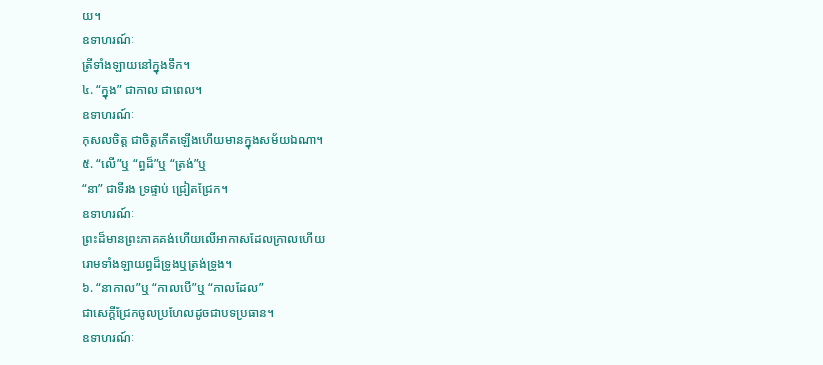យ។
ឧទាហរណ៍ៈ
ត្រីទាំងឡាយនៅក្នុងទឹក។
៤. “ក្នុង” ជាកាល ជាពេល។
ឧទាហរណ៍ៈ
កុសលចិត្ត ជាចិត្តកើតឡើងហើយមានក្នុងសម័យឯណា។
៥. “លើ”ឬ “ព្ធដ៏”ឬ “ត្រង់”ឬ
“នា” ជាទីរង ទ្រផ្ទាប់ ជ្រៀតជ្រែក។
ឧទាហរណ៍ៈ
ព្រះដ៏មានព្រះភាគគង់ហើយលើអាកាសដែលក្រាលហើយ
រោមទាំងឡាយព្ធដ៏ទ្រូងឬត្រង់ទ្រូង។
៦. “នាកាល”ឬ “កាលបើ”ឬ “កាលដែល”
ជាសេក្តីជ្រែកចូលប្រហែលដូចជាបទប្រធាន។
ឧទាហរណ៍ៈ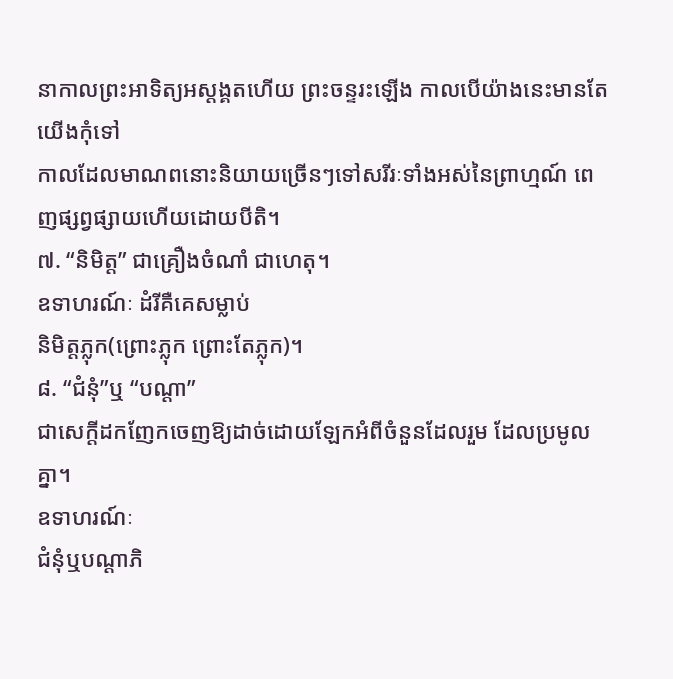នាកាលព្រះអាទិត្យអស្តង្គតហើយ ព្រះចន្ទរះឡើង កាលបើយ៉ាងនេះមានតែយើងកុំទៅ
កាលដែលមាណពនោះនិយាយច្រើនៗទៅសរីរៈទាំងអស់នៃព្រាហ្មណ៍ ពេញផ្សព្វផ្សាយហើយដោយបីតិ។
៧. “និមិត្ត” ជាគ្រឿងចំណាំ ជាហេតុ។
ឧទាហរណ៍ៈ ដំរីគឺគេសម្លាប់
និមិត្តភ្លុក(ព្រោះភ្លុក ព្រោះតែភ្លុក)។
៨. “ជំនុំ”ឬ “បណ្តា”
ជាសេក្តីដកញែកចេញឱ្យដាច់ដោយឡែកអំពីចំនួនដែលរួម ដែលប្រមូលគ្នា។
ឧទាហរណ៍ៈ
ជំនុំឬបណ្តាភិ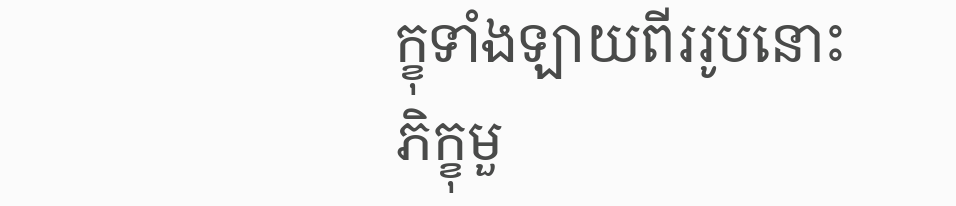ក្ខុទាំងឡាយពីររូបនោះ ភិក្ខុមួ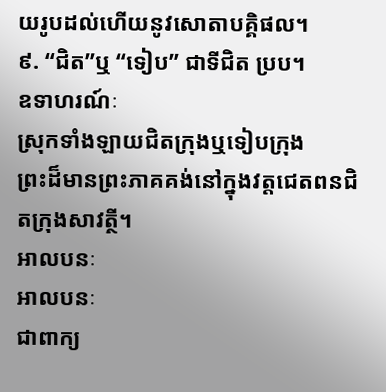យរូបដល់ហើយនូវសោតាបគ្គិផល។
៩. “ជិត”ឬ “ទៀប” ជាទីជិត ប្រប។
ឧទាហរណ៍ៈ
ស្រុកទាំងឡាយជិតក្រុងឬទៀបក្រុង
ព្រះដ៏មានព្រះភាគគង់នៅក្នុងវត្តជេតពនជិតក្រុងសាវត្ថី។
អាលបនៈ
អាលបនៈ
ជាពាក្យ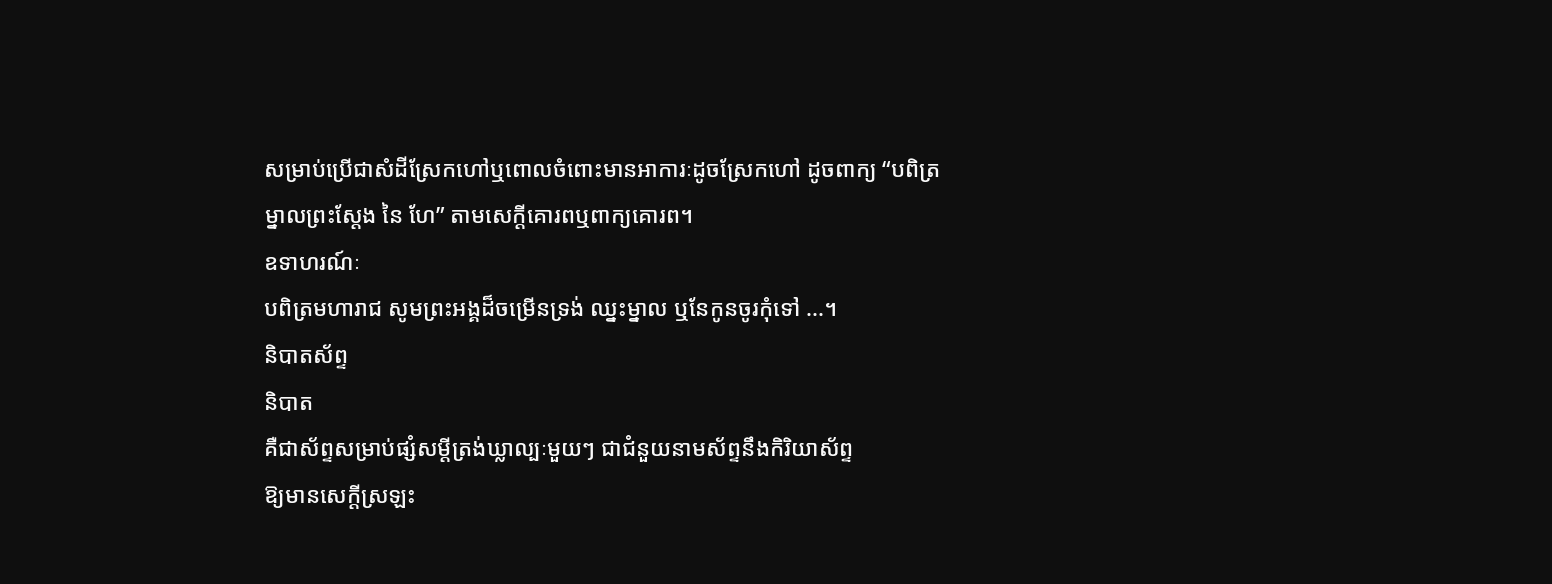សម្រាប់ប្រើជាសំដីស្រែកហៅឬពោលចំពោះមានអាការៈដូចស្រែកហៅ ដូចពាក្យ “បពិត្រ
ម្នាលព្រះស្តែង នៃ ហែ” តាមសេក្តីគោរពឬពាក្យគោរព។
ឧទាហរណ៍ៈ
បពិត្រមហារាជ សូមព្រះអង្គដ៏ចម្រើនទ្រង់ ឈ្នះម្នាល ឬនែកូនចូរកុំទៅ ...។
និបាតស័ព្ទ
និបាត
គឺជាស័ព្ទសម្រាប់ផ្សំសម្តីត្រង់ឃ្លាល្បៈមួយៗ ជាជំនួយនាមស័ព្ទនឹងកិរិយាស័ព្ទ
ឱ្យមានសេក្តីស្រឡះ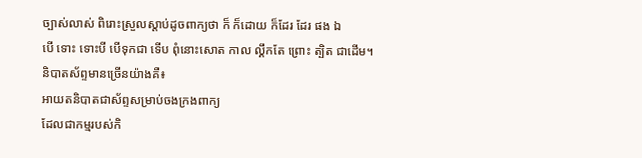ច្បាស់លាស់ ពិរោះស្រួលស្តាប់ដូចពាក្យថា ក៏ ក៏ដោយ ក៏ដែរ ដែរ ផង ឯ
បើ ទោះ ទោះបី បើទុកជា ទើប ពុំនោះសោត កាល លឹ្គកតែ ព្រោះ ត្បិត ជាដើម។
និបាតស័ព្ទមានច្រើនយ៉ាងគឺ៖
អាយតនិបាតជាស័ព្ទសម្រាប់ចងក្រងពាក្យ
ដែលជាកម្មរបស់កិ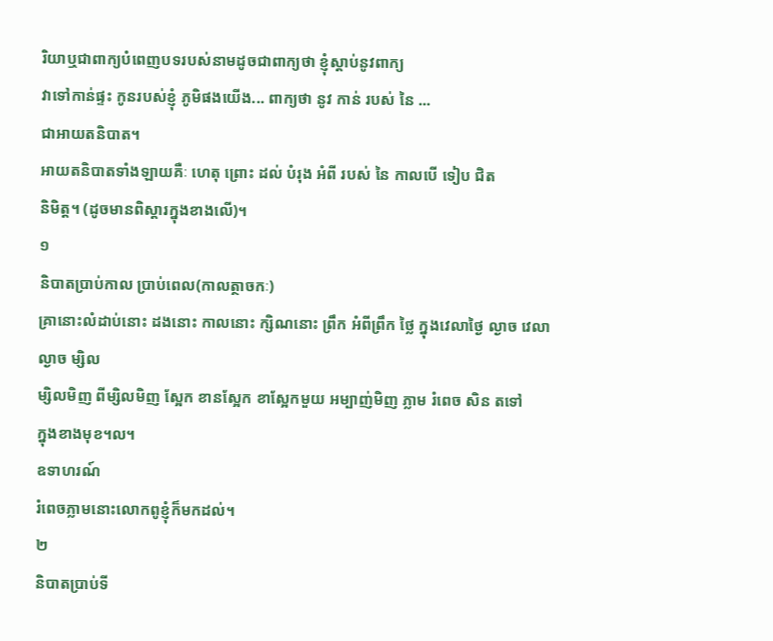រិយាឬជាពាក្យបំពេញបទរបស់នាមដូចជាពាក្យថា ខ្ញុំស្តាប់នូវពាក្យ
វាទៅកាន់ផ្ទះ កូនរបស់ខ្ញុំ ភូមិផងយើង... ពាក្យថា នូវ កាន់ របស់ នៃ ...
ជាអាយតនិបាត។
អាយតនិបាតទាំងឡាយគឺៈ ហេតុ ព្រោះ ដល់ បំរុង អំពី របស់ នៃ កាលបើ ទៀប ជិត
និមិត្ត។ (ដូចមានពិស្តារក្នុងខាងលើ)។
១
និបាតប្រាប់កាល ប្រាប់ពេល(កាលត្ថាចកៈ)
គ្រានោះលំដាប់នោះ ដងនោះ កាលនោះ ក្សិណនោះ ព្រឹក អំពីព្រឹក ថ្លៃ ក្នុងវេលាថ្ងៃ ល្ងាច វេលាល្ងាច ម្សិល
ម្សិលមិញ ពីម្សិលមិញ ស្អែក ខានស្អែក ខាស្អែកមួយ អម្បាញ់មិញ ភ្លាម រំពេច សិន តទៅ
ក្នុងខាងមុខ។ល។
ឧទាហរណ៍
រំពេចភ្លាមនោះលោកពូខ្ញុំក៏មកដល់។
២
និបាតប្រាប់ទី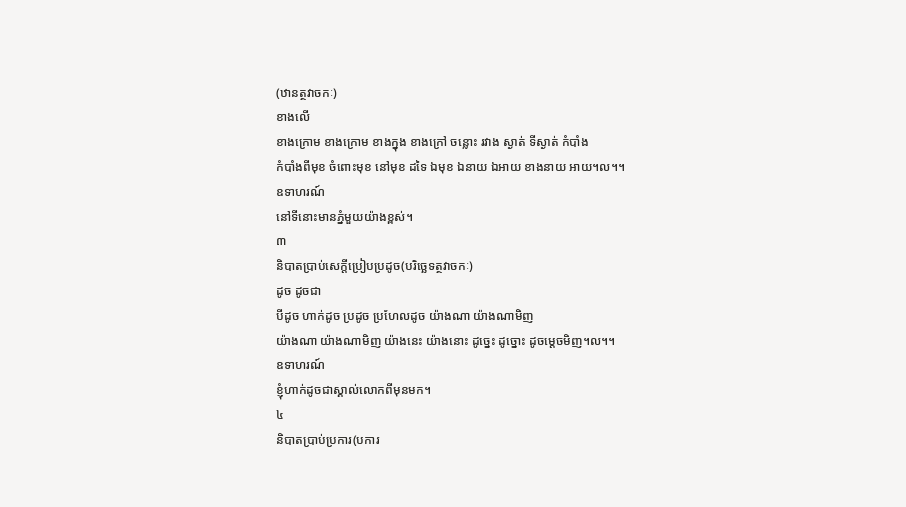(ឋានត្ថវាចកៈ)
ខាងលើ
ខាងក្រោម ខាងក្រោម ខាងក្នុង ខាងក្រៅ ចន្លោះ រវាង ស្ងាត់ ទីស្ងាត់ កំបាំង
កំបាំងពីមុខ ចំពោះមុខ នៅមុខ ដទៃ ឯមុខ ឯនាយ ឯអាយ ខាងនាយ អាយ។ល។។
ឧទាហរណ៍
នៅទីនោះមានភ្នំមួយយ៉ាងខ្ពស់។
៣
និបាតប្រាប់សេក្តីប្រៀបប្រដូច(បរិច្ឆេទត្ថវាចកៈ)
ដូច ដូចជា
បីដូច ហាក់ដូច ប្រដូច ប្រហែលដូច យ៉ាងណា យ៉ាងណាមិញ
យ៉ាងណា យ៉ាងណាមិញ យ៉ាងនេះ យ៉ាងនោះ ដូច្នេះ ដូច្នោះ ដូចម្តេចមិញ។ល។។
ឧទាហរណ៍
ខ្ញុំហាក់ដូចជាស្គាល់លោកពីមុនមក។
៤
និបាតប្រាប់ប្រការ(បការ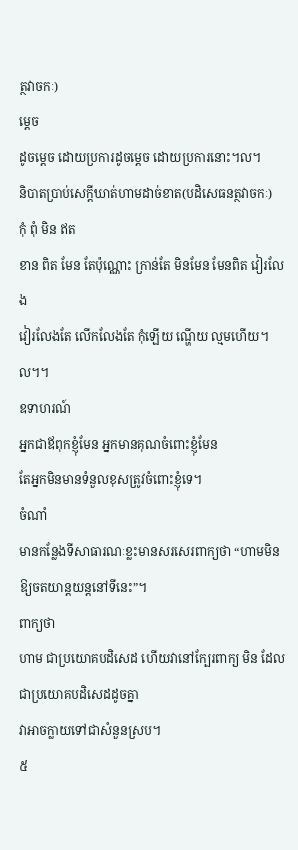ត្ថវាចកៈ)
ម្តេច
ដូចម្តេច ដោយប្រការដូចម្តេច ដោយប្រការនោះ។ល។
និបាតប្រាប់សេក្តីឃាត់ហាមដាច់ខាត(បដិសេធនត្ថវាចកៈ)
កុំ ពុំ មិន ឥត
ខាន ពិត មែន តែប៉ុណ្ណោះ ក្រាន់តែ មិនមែន មែនពិត វៀរលែង
វៀរលែងតែ លើកលែងតែ កុំឡើយ ណ្ហើយ ល្មមហើយ។ល។។
ឧទាហរណ៍
អ្នកជាឪពុកខ្ញុំមែន អ្នកមានគុណចំពោះខ្ញុំមែន
តែអ្នកមិនមានទំនួលខុសត្រូវចំពោះខ្ញុំទេ។
ចំណាំ
មានកន្លែងទីសាធារណៈខ្លះមានសរសេរពាក្យថា “ហាមមិនឱ្យចតយាន្តយន្តនៅទីនេះ”។
ពាក្យថា
ហាម ជាប្រយោគបដិសេដ ហើយវានៅក្បែរពាក្យ មិន ដែលជាប្រយោគបដិសេដដូចគ្នា
វាអាចក្លាយទៅជាសំនួនស្រប។
៥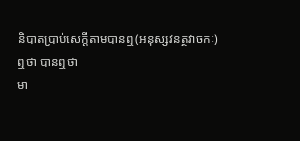និបាតប្រាប់សេក្តីតាមបានឮ(អនុស្សវនត្ថវាចកៈ)
ឮថា បានឮថា
មា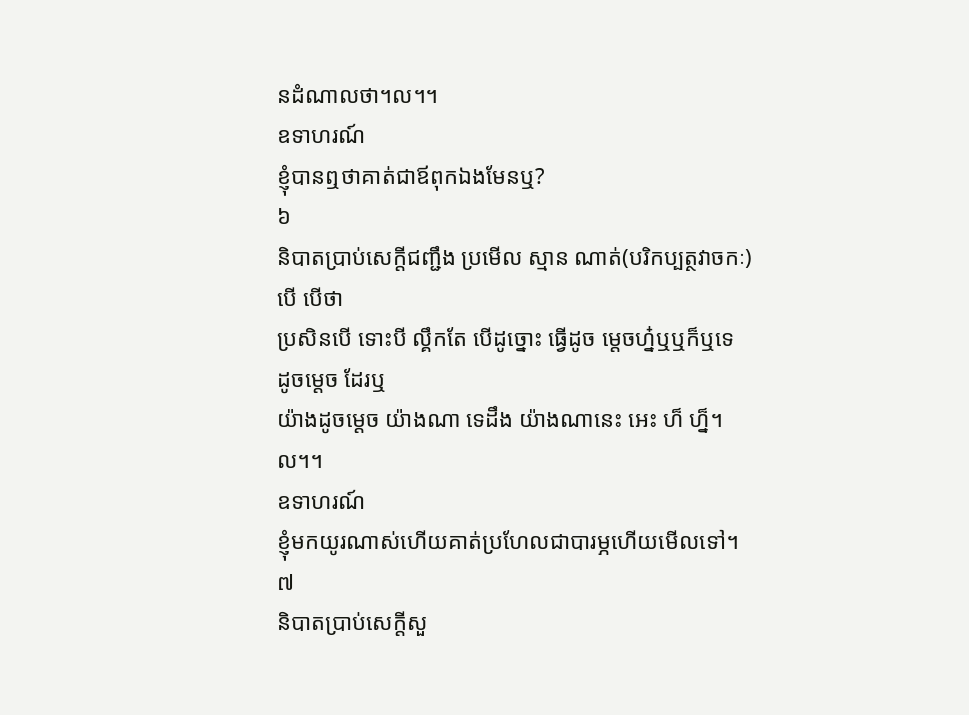នដំណាលថា។ល។។
ឧទាហរណ៍
ខ្ញុំបានឮថាគាត់ជាឪពុកឯងមែនឬ?
៦
និបាតប្រាប់សេក្តីជញ្ជឹង ប្រមើល ស្មាន ណាត់(បរិកប្បត្ថវាចកៈ)
បើ បើថា
ប្រសិនបើ ទោះបី ល្គឹកតែ បើដូច្នោះ ធ្វើដូច ម្តេចហ្ន៎ឬឬក៏ឬទេ ដូចម្តេច ដែរឬ
យ៉ាងដូចម្តេច យ៉ាងណា ទេដឹង យ៉ាងណានេះ អេះ ហ៏ ហ្ន៏។ល។។
ឧទាហរណ៍
ខ្ញុំមកយូរណាស់ហើយគាត់ប្រហែលជាបារម្ភហើយមើលទៅ។
៧
និបាតប្រាប់សេក្តីសួ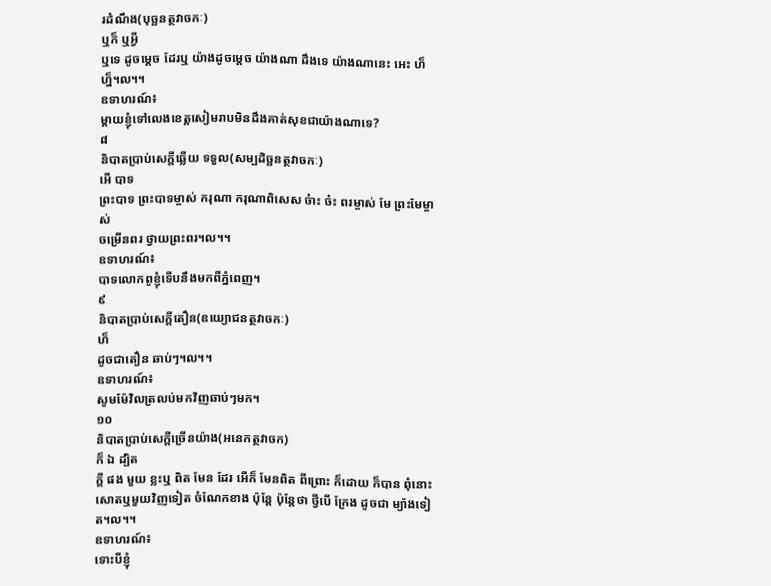រដំណឹង(បុច្ឆនត្ថវាចកៈ)
ឬក៏ ឬអ្វី
ឬទេ ដូចម្តេច ដែរឬ យ៉ាងដូចម្តេច យ៉ាងណា ដឹងទេ យ៉ាងណានេះ អេះ ហ៏ ហ្ន៏។ល។។
ឧទាហរណ៍៖
ម្តាយខ្ញុំទៅលេងខេត្តសៀមរាបមិនដឹងគាត់សុខជាយ៉ាងណាទេ?
៨
និបាតប្រាប់សេក្តីឆ្លើយ ទទួល(សម្បដិច្ឆនត្ថវាចកៈ)
អើ បាទ
ព្រះបាទ ព្រះបាទម្ចាស់ ករុណា ករុណាពិសេស ច៎ាះ ច៎ះ ពរម្ចាស់ មែ ព្រះមែម្ចាស់
ចម្រើនពរ ថ្វាយព្រះពរ។ល។។
ឧទាហរណ៍៖
បាទលោកពូខ្ញុំទើបនឹងមកពីភ្នំពេញ។
៩
និបាតប្រាប់សេក្តីតឿន(ឧយ្យោជនត្ថវាចកៈ)
ហ៏
ដូចជាតឿន ឆាប់ៗ។ល។។
ឧទាហរណ៍៖
សូមម៉ែវិលត្រលប់មកវិញឆាប់ៗមក។
១០
និបាតប្រាប់សេក្តីច្រើនយ៉ាង(អនេកត្ថវាចក)
ក៏ ឯ ដ្បិត
ក្តី ផង មួយ ខ្លះឬ ពិត មែន ដែរ អើក៏ មែនពិត ពីព្រោះ ក៏ដោយ ក៏បាន ពុំនោះ
សោតឬមួយវិញទៀត ចំណែកខាង ប៉ុន្តែ ប៉ុន្តែថា ថ្វីបើ ក្រែង ដូចជា ម្យ៉ាងទៀត។ល។។
ឧទាហរណ៍៖
ទោះបីខ្ញុំ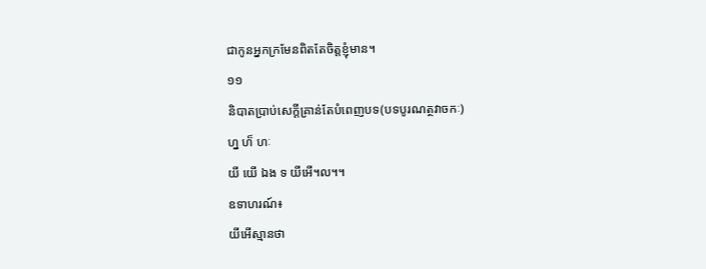ជាកូនអ្នកក្រមែនពិតតែចិត្តខ្ញុំមាន។
១១
និបាតប្រាប់សេក្តីគ្រាន់តែបំពេញបទ(បទបូរណត្ថវាចកៈ)
ហ្ន ហ៏ ហៈ
យី យើ ឯង ទ យីអើ។ល។។
ឧទាហរណ៍៖
យីអើស្មានថា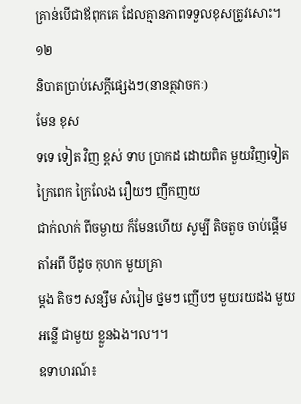គ្រាន់បើជាឪពុកគេ ដែលគ្មានភាពទទួលខុសត្រូវសោះ។
១២
និបាតប្រាប់សេក្តីផ្សេងៗ(នានត្ថវាចកៈ)
មែន ខុស
ទទេ ទៀត វិញ ខ្ពស់ ទាប ប្រាកដ ដោយពិត មួយវិញទៀត ក្រៃពេក ក្រៃលែង រឿយៗ ញឹកញយ
ជាក់លាក់ ពីចម្ងាយ ក៏មែនហើយ សូម្បី តិចតួច ចាប់ផ្តើម តាំអពី បីដូច កុហក មួយគ្រា
ម្តង តិចៗ សន្សឹម សំរៀម ថ្នមៗ ញើបៗ មួយរយដង មួយអន្លើ ជាមួយ ខ្លួនឯង។ល។។
ឧទាហរណ៍៖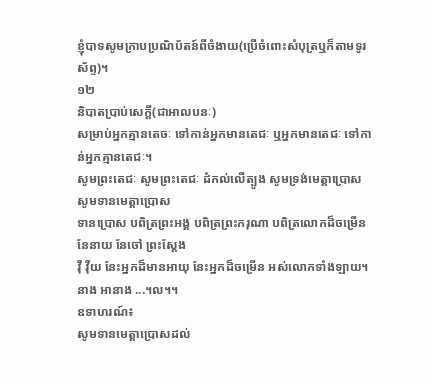ខ្ញុំបាទសូមក្រាបប្រណិប័តន៍ពីចំងាយ(ប្រើចំពោះសំបុត្រឬក៏តាមទូរស័ព្ទ)។
១២
និបាតប្រាប់សេក្តី(ជាអាលបនៈ)
សម្រាប់អ្នកគ្មានតេចៈ ទៅកាន់អ្នកមានតេជៈ ឬអ្នកមានតេជៈ ទៅកាន់អ្នកគ្មានតេជៈ។
សូមព្រះតេជៈ សូមព្រះតេជៈ ដំកល់លើត្បូង សូមទ្រង់មេត្តាប្រោស សូមទានមេត្តាប្រោស
ទានប្រោស បពិត្រព្រះអង្គ បពិត្រព្រះករុណា បពិត្រលោកដ៏ចម្រើន នែនាយ នែចៅ ព្រះស្តែង
វ៉ី វ៉ឺយ នែះអ្នកដ៏មានអាយុ នែះអ្នកដ៏ចម្រើន អស់លោកទាំងឡាយ។ នាង អានាង ...។ល។។
ឧទាហរណ៍៖
សូមទានមេត្តាប្រោសដល់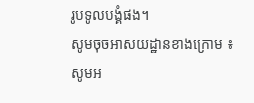រូបទូលបង្គំផង។
សូមចុចអាសយដ្ឋានខាងក្រោម ៖
សូមអ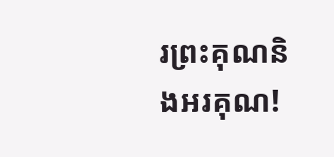រព្រះគុណនិងអរគុណ!